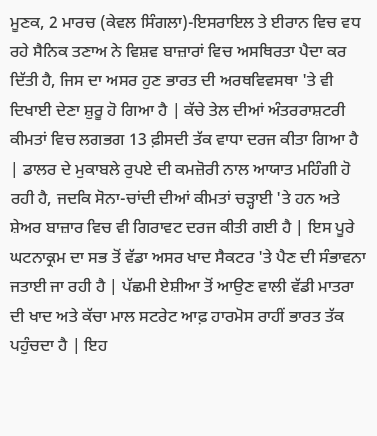ਮੂਣਕ, 2 ਮਾਰਚ (ਕੇਵਲ ਸਿੰਗਲਾ)-ਇਸਰਾਇਲ ਤੇ ਈਰਾਨ ਵਿਚ ਵਧ ਰਹੇ ਸੈਨਿਕ ਤਣਾਅ ਨੇ ਵਿਸ਼ਵ ਬਾਜ਼ਾਰਾਂ ਵਿਚ ਅਸਥਿਰਤਾ ਪੈਦਾ ਕਰ ਦਿੱਤੀ ਹੈ, ਜਿਸ ਦਾ ਅਸਰ ਹੁਣ ਭਾਰਤ ਦੀ ਅਰਥਵਿਵਸਥਾ 'ਤੇ ਵੀ ਦਿਖਾਈ ਦੇਣਾ ਸ਼ੁਰੂ ਹੋ ਗਿਆ ਹੈ | ਕੱਚੇ ਤੇਲ ਦੀਆਂ ਅੰਤਰਰਾਸ਼ਟਰੀ ਕੀਮਤਾਂ ਵਿਚ ਲਗਭਗ 13 ਫ਼ੀਸਦੀ ਤੱਕ ਵਾਧਾ ਦਰਜ ਕੀਤਾ ਗਿਆ ਹੈ | ਡਾਲਰ ਦੇ ਮੁਕਾਬਲੇ ਰੁਪਏ ਦੀ ਕਮਜ਼ੋਰੀ ਨਾਲ ਆਯਾਤ ਮਹਿੰਗੀ ਹੋ ਰਹੀ ਹੈ, ਜਦਕਿ ਸੋਨਾ-ਚਾਂਦੀ ਦੀਆਂ ਕੀਮਤਾਂ ਚੜ੍ਹਾਈ 'ਤੇ ਹਨ ਅਤੇ ਸ਼ੇਅਰ ਬਾਜ਼ਾਰ ਵਿਚ ਵੀ ਗਿਰਾਵਟ ਦਰਜ ਕੀਤੀ ਗਈ ਹੈ | ਇਸ ਪੂਰੇ ਘਟਨਾਕ੍ਰਮ ਦਾ ਸਭ ਤੋਂ ਵੱਡਾ ਅਸਰ ਖਾਦ ਸੈਕਟਰ 'ਤੇ ਪੈਣ ਦੀ ਸੰਭਾਵਨਾ ਜਤਾਈ ਜਾ ਰਹੀ ਹੈ | ਪੱਛਮੀ ਏਸ਼ੀਆ ਤੋਂ ਆਉਣ ਵਾਲੀ ਵੱਡੀ ਮਾਤਰਾ ਦੀ ਖਾਦ ਅਤੇ ਕੱਚਾ ਮਾਲ ਸਟਰੇਟ ਆਫ਼ ਹਾਰਮੋਸ ਰਾਹੀਂ ਭਾਰਤ ਤੱਕ ਪਹੁੰਚਦਾ ਹੈ | ਇਹ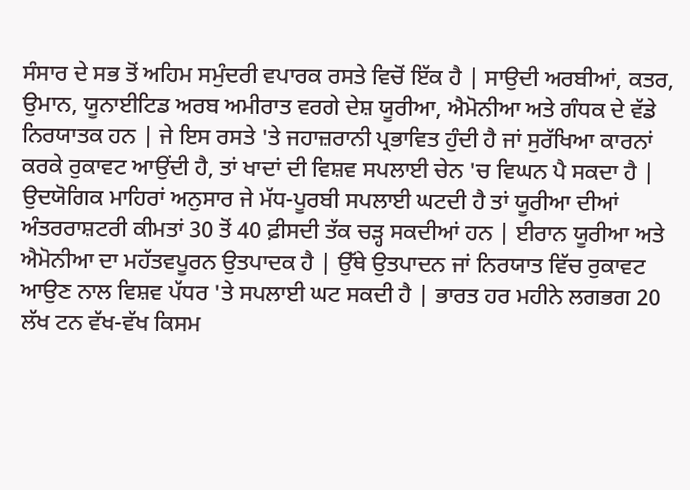ਸੰਸਾਰ ਦੇ ਸਭ ਤੋਂ ਅਹਿਮ ਸਮੁੰਦਰੀ ਵਪਾਰਕ ਰਸਤੇ ਵਿਚੋਂ ਇੱਕ ਹੈ | ਸਾਉਦੀ ਅਰਬੀਆਂ, ਕਤਰ, ਉਮਾਨ, ਯੂਨਾਈਟਿਡ ਅਰਬ ਅਮੀਰਾਤ ਵਰਗੇ ਦੇਸ਼ ਯੂਰੀਆ, ਐਮੋਨੀਆ ਅਤੇ ਗੰਧਕ ਦੇ ਵੱਡੇ ਨਿਰਯਾਤਕ ਹਨ | ਜੇ ਇਸ ਰਸਤੇ 'ਤੇ ਜਹਾਜ਼ਰਾਨੀ ਪ੍ਰਭਾਵਿਤ ਹੁੰਦੀ ਹੈ ਜਾਂ ਸੁਰੱਖਿਆ ਕਾਰਨਾਂ ਕਰਕੇ ਰੁਕਾਵਟ ਆਉਂਦੀ ਹੈ, ਤਾਂ ਖਾਦਾਂ ਦੀ ਵਿਸ਼ਵ ਸਪਲਾਈ ਚੇਨ 'ਚ ਵਿਘਨ ਪੈ ਸਕਦਾ ਹੈ | ਉਦਯੋਗਿਕ ਮਾਹਿਰਾਂ ਅਨੁਸਾਰ ਜੇ ਮੱਧ-ਪੂਰਬੀ ਸਪਲਾਈ ਘਟਦੀ ਹੈ ਤਾਂ ਯੂਰੀਆ ਦੀਆਂ ਅੰਤਰਰਾਸ਼ਟਰੀ ਕੀਮਤਾਂ 30 ਤੋਂ 40 ਫ਼ੀਸਦੀ ਤੱਕ ਚੜ੍ਹ ਸਕਦੀਆਂ ਹਨ | ਈਰਾਨ ਯੂਰੀਆ ਅਤੇ ਐਮੋਨੀਆ ਦਾ ਮਹੱਤਵਪੂਰਨ ਉਤਪਾਦਕ ਹੈ | ਉੱਥੇ ਉਤਪਾਦਨ ਜਾਂ ਨਿਰਯਾਤ ਵਿੱਚ ਰੁਕਾਵਟ ਆਉਣ ਨਾਲ ਵਿਸ਼ਵ ਪੱਧਰ 'ਤੇ ਸਪਲਾਈ ਘਟ ਸਕਦੀ ਹੈ | ਭਾਰਤ ਹਰ ਮਹੀਨੇ ਲਗਭਗ 20 ਲੱਖ ਟਨ ਵੱਖ-ਵੱਖ ਕਿਸਮ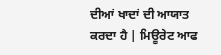ਦੀਆਂ ਖਾਦਾਂ ਦੀ ਆਯਾਤ ਕਰਦਾ ਹੈ | ਮਿਊਰੇਟ ਆਫ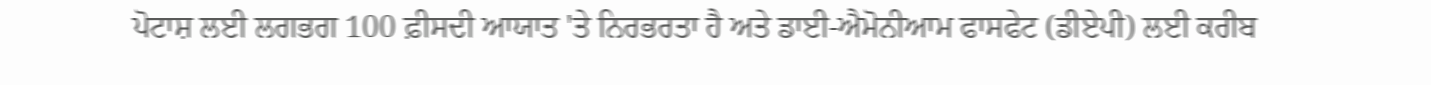ਪੋਟਾਸ਼ ਲਈ ਲਗਭਗ 100 ਫ਼ੀਸਦੀ ਆਯਾਤ 'ਤੇ ਨਿਰਭਰਤਾ ਹੈ ਅਤੇ ਡਾਈ-ਐਮੋਨੀਆਮ ਫਾਸਫੇਟ (ਡੀਏਪੀ) ਲਈ ਕਰੀਬ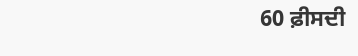60 ਫ਼ੀਸਦੀ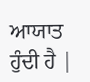ਆਯਾਤ ਹੁੰਦੀ ਹੈ |